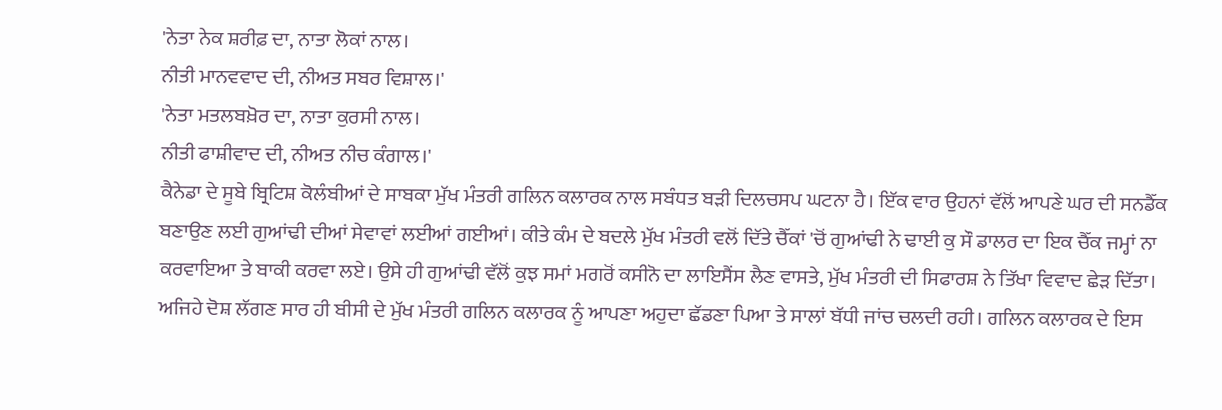'ਨੇਤਾ ਨੇਕ ਸ਼ਰੀਫ਼ ਦਾ, ਨਾਤਾ ਲੋਕਾਂ ਨਾਲ।
ਨੀਤੀ ਮਾਨਵਵਾਦ ਦੀ, ਨੀਅਤ ਸਬਰ ਵਿਸ਼ਾਲ।'
'ਨੇਤਾ ਮਤਲਬਖ਼ੋਰ ਦਾ, ਨਾਤਾ ਕੁਰਸੀ ਨਾਲ।
ਨੀਤੀ ਫਾਸ਼ੀਵਾਦ ਦੀ, ਨੀਅਤ ਨੀਚ ਕੰਗਾਲ।'
ਕੈਨੇਡਾ ਦੇ ਸੂਬੇ ਬ੍ਰਿਟਿਸ਼ ਕੋਲੰਬੀਆਂ ਦੇ ਸਾਬਕਾ ਮੁੱਖ ਮੰਤਰੀ ਗਲਿਨ ਕਲਾਰਕ ਨਾਲ ਸਬੰਧਤ ਬੜੀ ਦਿਲਚਸਪ ਘਟਨਾ ਹੈ। ਇੱਕ ਵਾਰ ਉਹਨਾਂ ਵੱਲੋਂ ਆਪਣੇ ਘਰ ਦੀ ਸਨਡੈੱਕ ਬਣਾਉਣ ਲਈ ਗੁਆਂਢੀ ਦੀਆਂ ਸੇਵਾਵਾਂ ਲਈਆਂ ਗਈਆਂ। ਕੀਤੇ ਕੰਮ ਦੇ ਬਦਲੇ ਮੁੱਖ ਮੰਤਰੀ ਵਲੋਂ ਦਿੱਤੇ ਚੈੱਕਾਂ 'ਚੋਂ ਗੁਆਂਢੀ ਨੇ ਢਾਈ ਕੁ ਸੌ ਡਾਲਰ ਦਾ ਇਕ ਚੈੱਕ ਜਮ੍ਹਾਂ ਨਾ ਕਰਵਾਇਆ ਤੇ ਬਾਕੀ ਕਰਵਾ ਲਏ। ਉਸੇ ਹੀ ਗੁਆਂਢੀ ਵੱਲੋਂ ਕੁਝ ਸਮਾਂ ਮਗਰੋਂ ਕਸੀਨੋ ਦਾ ਲਾਇਸੈਂਸ ਲੈਣ ਵਾਸਤੇ, ਮੁੱਖ ਮੰਤਰੀ ਦੀ ਸਿਫਾਰਸ਼ ਨੇ ਤਿੱਖਾ ਵਿਵਾਦ ਛੇੜ ਦਿੱਤਾ। ਅਜਿਹੇ ਦੋਸ਼ ਲੱਗਣ ਸਾਰ ਹੀ ਬੀਸੀ ਦੇ ਮੁੱਖ ਮੰਤਰੀ ਗਲਿਨ ਕਲਾਰਕ ਨੂੰ ਆਪਣਾ ਅਹੁਦਾ ਛੱਡਣਾ ਪਿਆ ਤੇ ਸਾਲਾਂ ਬੱਧੀ ਜਾਂਚ ਚਲਦੀ ਰਹੀ। ਗਲਿਨ ਕਲਾਰਕ ਦੇ ਇਸ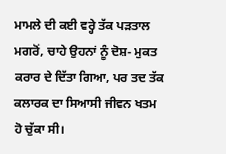ਮਾਮਲੇ ਦੀ ਕਈ ਵਰ੍ਹੇ ਤੱਕ ਪੜਤਾਲ ਮਗਰੋਂ, ਚਾਹੇ ਉਹਨਾਂ ਨੂੰ ਦੋਸ਼- ਮੁਕਤ ਕਰਾਰ ਦੇ ਦਿੱਤਾ ਗਿਆ, ਪਰ ਤਦ ਤੱਕ ਕਲਾਰਕ ਦਾ ਸਿਆਸੀ ਜੀਵਨ ਖਤਮ ਹੋ ਚੁੱਕਾ ਸੀ।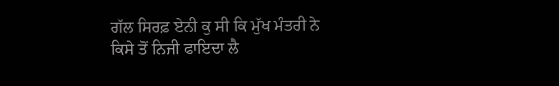ਗੱਲ ਸਿਰਫ਼ ਏਨੀ ਕੁ ਸੀ ਕਿ ਮੁੱਖ ਮੰਤਰੀ ਨੇ ਕਿਸੇ ਤੋਂ ਨਿਜੀ ਫਾਇਦਾ ਲੈ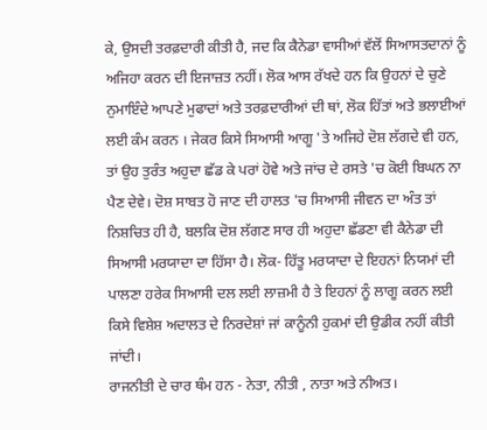ਕੇ, ਉਸਦੀ ਤਰਫ਼ਦਾਰੀ ਕੀਤੀ ਹੈ, ਜਦ ਕਿ ਕੈਨੇਡਾ ਵਾਸੀਆਂ ਵੱਲੋਂ ਸਿਆਸਤਦਾਨਾਂ ਨੂੰ ਅਜਿਹਾ ਕਰਨ ਦੀ ਇਜਾਜ਼ਤ ਨਹੀਂ। ਲੋਕ ਆਸ ਰੱਖਦੇ ਹਨ ਕਿ ਉਹਨਾਂ ਦੇ ਚੁਣੇ ਨੁਮਾਇੰਦੇ ਆਪਣੇ ਮੁਫਾਦਾਂ ਅਤੇ ਤਰਫ਼ਦਾਰੀਆਂ ਦੀ ਥਾਂ, ਲੋਕ ਹਿੱਤਾਂ ਅਤੇ ਭਲਾਈਆਂ ਲਈ ਕੰਮ ਕਰਨ । ਜੇਕਰ ਕਿਸੇ ਸਿਆਸੀ ਆਗੂ 'ਤੇ ਅਜਿਹੇ ਦੋਸ਼ ਲੱਗਦੇ ਵੀ ਹਨ, ਤਾਂ ਉਹ ਤੁਰੰਤ ਅਹੁਦਾ ਛੱਡ ਕੇ ਪਰਾਂ ਹੋਵੇ ਅਤੇ ਜਾਂਚ ਦੇ ਰਸਤੇ 'ਚ ਕੋਈ ਬਿਘਨ ਨਾ ਪੈਣ ਦੇਵੇ। ਦੋਸ਼ ਸਾਬਤ ਹੋ ਜਾਣ ਦੀ ਹਾਲਤ 'ਚ ਸਿਆਸੀ ਜੀਵਨ ਦਾ ਅੰਤ ਤਾਂ ਨਿਸ਼ਚਿਤ ਹੀ ਹੈ, ਬਲਕਿ ਦੋਸ਼ ਲੱਗਣ ਸਾਰ ਹੀ ਅਹੁਦਾ ਛੱਡਣਾ ਵੀ ਕੈਨੇਡਾ ਦੀ ਸਿਆਸੀ ਮਰਯਾਦਾ ਦਾ ਹਿੱਸਾ ਹੈ। ਲੋਕ- ਹਿੱਤੂ ਮਰਯਾਦਾ ਦੇ ਇਹਨਾਂ ਨਿਯਮਾਂ ਦੀ ਪਾਲਣਾ ਹਰੇਕ ਸਿਆਸੀ ਦਲ ਲਈ ਲਾਜ਼ਮੀ ਹੈ ਤੇ ਇਹਨਾਂ ਨੂੰ ਲਾਗੂ ਕਰਨ ਲਈ ਕਿਸੇ ਵਿਸ਼ੇਸ਼ ਅਦਾਲਤ ਦੇ ਨਿਰਦੇਸ਼ਾਂ ਜਾਂ ਕਾਨੂੰਨੀ ਹੁਕਮਾਂ ਦੀ ਉਡੀਕ ਨਹੀਂ ਕੀਤੀ ਜਾਂਦੀ।
ਰਾਜਨੀਤੀ ਦੇ ਚਾਰ ਥੰਮ ਹਨ - ਨੇਤਾ, ਨੀਤੀ , ਨਾਤਾ ਅਤੇ ਨੀਅਤ।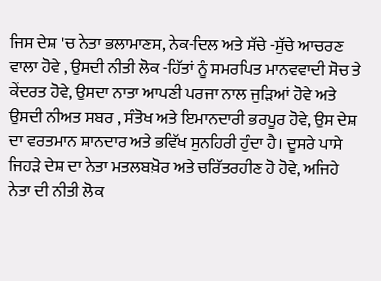ਜਿਸ ਦੇਸ਼ 'ਚ ਨੇਤਾ ਭਲਾਮਾਣਸ, ਨੇਕ-ਦਿਲ ਅਤੇ ਸੱਚੇ -ਸੁੱਚੇ ਆਚਰਣ ਵਾਲਾ ਹੋਵੇ , ਉਸਦੀ ਨੀਤੀ ਲੋਕ -ਹਿੱਤਾਂ ਨੂੰ ਸਮਰਪਿਤ ਮਾਨਵਵਾਦੀ ਸੋਚ ਤੇ ਕੇਂਦਰਤ ਹੋਵੇ, ਉਸਦਾ ਨਾਤਾ ਆਪਣੀ ਪਰਜਾ ਨਾਲ ਜੁੜਿਆਂ ਹੋਵੇ ਅਤੇ ਉਸਦੀ ਨੀਅਤ ਸਬਰ , ਸੰਤੋਖ ਅਤੇ ਇਮਾਨਦਾਰੀ ਭਰਪੂਰ ਹੋਵੇ, ਉਸ ਦੇਸ਼ ਦਾ ਵਰਤਮਾਨ ਸ਼ਾਨਦਾਰ ਅਤੇ ਭਵਿੱਖ ਸੁਨਹਿਰੀ ਹੁੰਦਾ ਹੈ। ਦੂਸਰੇ ਪਾਸੇ ਜਿਹੜੇ ਦੇਸ਼ ਦਾ ਨੇਤਾ ਮਤਲਬਖ਼ੋਰ ਅਤੇ ਚਰਿੱਤਰਹੀਣ ਹੋ ਹੋਵੇ, ਅਜਿਹੇ ਨੇਤਾ ਦੀ ਨੀਤੀ ਲੋਕ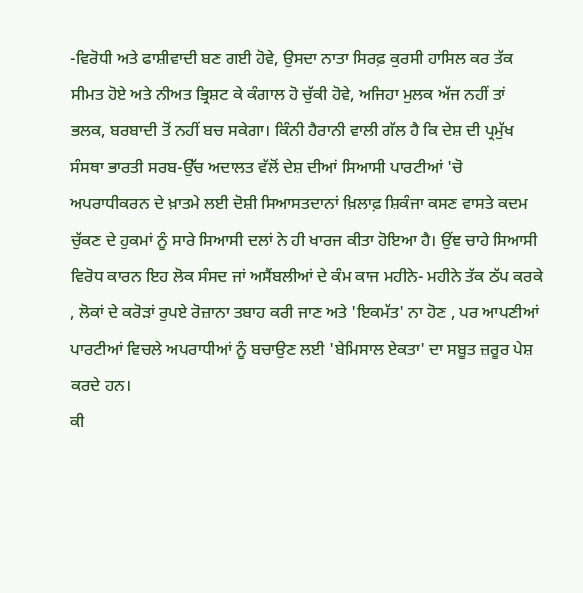-ਵਿਰੋਧੀ ਅਤੇ ਫਾਸ਼ੀਵਾਦੀ ਬਣ ਗਈ ਹੋਵੇ, ਉਸਦਾ ਨਾਤਾ ਸਿਰਫ਼ ਕੁਰਸੀ ਹਾਸਿਲ ਕਰ ਤੱਕ ਸੀਮਤ ਹੋਏ ਅਤੇ ਨੀਅਤ ਭ੍ਰਿਸ਼ਟ ਕੇ ਕੰਗਾਲ ਹੋ ਚੁੱਕੀ ਹੋਵੇ, ਅਜਿਹਾ ਮੁਲਕ ਅੱਜ ਨਹੀਂ ਤਾਂ ਭਲਕ, ਬਰਬਾਦੀ ਤੋਂ ਨਹੀਂ ਬਚ ਸਕੇਗਾ। ਕਿੰਨੀ ਹੈਰਾਨੀ ਵਾਲੀ ਗੱਲ ਹੈ ਕਿ ਦੇਸ਼ ਦੀ ਪ੍ਰਮੁੱਖ ਸੰਸਥਾ ਭਾਰਤੀ ਸਰਬ-ਉੱਚ ਅਦਾਲਤ ਵੱਲੋਂ ਦੇਸ਼ ਦੀਆਂ ਸਿਆਸੀ ਪਾਰਟੀਆਂ 'ਚੋ ਅਪਰਾਧੀਕਰਨ ਦੇ ਖ਼ਾਤਮੇ ਲਈ ਦੋਸ਼ੀ ਸਿਆਸਤਦਾਨਾਂ ਖ਼ਿਲਾਫ਼ ਸ਼ਿਕੰਜਾ ਕਸਣ ਵਾਸਤੇ ਕਦਮ ਚੁੱਕਣ ਦੇ ਹੁਕਮਾਂ ਨੂੰ ਸਾਰੇ ਸਿਆਸੀ ਦਲਾਂ ਨੇ ਹੀ ਖਾਰਜ ਕੀਤਾ ਹੋਇਆ ਹੈ। ਉਂਞ ਚਾਹੇ ਸਿਆਸੀ ਵਿਰੋਧ ਕਾਰਨ ਇਹ ਲੋਕ ਸੰਸਦ ਜਾਂ ਅਸੈਂਬਲੀਆਂ ਦੇ ਕੰਮ ਕਾਜ ਮਹੀਨੇ- ਮਹੀਨੇ ਤੱਕ ਠੱਪ ਕਰਕੇ , ਲੋਕਾਂ ਦੇ ਕਰੋੜਾਂ ਰੁਪਏ ਰੋਜ਼ਾਨਾ ਤਬਾਹ ਕਰੀ ਜਾਣ ਅਤੇ 'ਇਕਮੱਤ' ਨਾ ਹੋਣ , ਪਰ ਆਪਣੀਆਂ ਪਾਰਟੀਆਂ ਵਿਚਲੇ ਅਪਰਾਧੀਆਂ ਨੂੰ ਬਚਾਉਣ ਲਈ 'ਬੇਮਿਸਾਲ ਏਕਤਾ' ਦਾ ਸਬੂਤ ਜ਼ਰੂਰ ਪੇਸ਼ ਕਰਦੇ ਹਨ।
ਕੀ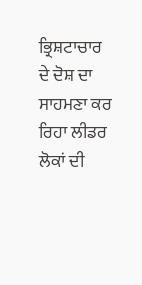ਭ੍ਰਿਸ਼ਟਾਚਾਰ ਦੇ ਦੋਸ਼ ਦਾ ਸਾਹਮਣਾ ਕਰ ਰਿਹਾ ਲੀਡਰ ਲੋਕਾਂ ਦੀ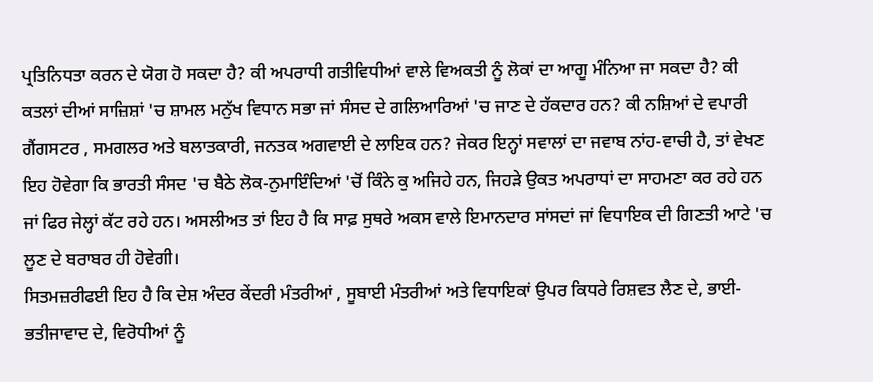ਪ੍ਰਤਿਨਿਧਤਾ ਕਰਨ ਦੇ ਯੋਗ ਹੋ ਸਕਦਾ ਹੈ? ਕੀ ਅਪਰਾਧੀ ਗਤੀਵਿਧੀਆਂ ਵਾਲੇ ਵਿਅਕਤੀ ਨੂੰ ਲੋਕਾਂ ਦਾ ਆਗੂ ਮੰਨਿਆ ਜਾ ਸਕਦਾ ਹੈ? ਕੀ ਕਤਲਾਂ ਦੀਆਂ ਸਾਜ਼ਿਸ਼ਾਂ 'ਚ ਸ਼ਾਮਲ ਮਨੁੱਖ ਵਿਧਾਨ ਸਭਾ ਜਾਂ ਸੰਸਦ ਦੇ ਗਲਿਆਰਿਆਂ 'ਚ ਜਾਣ ਦੇ ਹੱਕਦਾਰ ਹਨ? ਕੀ ਨਸ਼ਿਆਂ ਦੇ ਵਪਾਰੀ ਗੈਂਗਸਟਰ , ਸਮਗਲਰ ਅਤੇ ਬਲਾਤਕਾਰੀ, ਜਨਤਕ ਅਗਵਾਈ ਦੇ ਲਾਇਕ ਹਨ? ਜੇਕਰ ਇਨ੍ਹਾਂ ਸਵਾਲਾਂ ਦਾ ਜਵਾਬ ਨਾਂਹ-ਵਾਚੀ ਹੈ, ਤਾਂ ਵੇਖਣ ਇਹ ਹੋਵੇਗਾ ਕਿ ਭਾਰਤੀ ਸੰਸਦ 'ਚ ਬੈਠੇ ਲੋਕ-ਨੁਮਾਇੰਦਿਆਂ 'ਚੋਂ ਕਿੰਨੇ ਕੁ ਅਜਿਹੇ ਹਨ, ਜਿਹੜੇ ਉਕਤ ਅਪਰਾਧਾਂ ਦਾ ਸਾਹਮਣਾ ਕਰ ਰਹੇ ਹਨ ਜਾਂ ਫਿਰ ਜੇਲ੍ਹਾਂ ਕੱਟ ਰਹੇ ਹਨ। ਅਸਲੀਅਤ ਤਾਂ ਇਹ ਹੈ ਕਿ ਸਾਫ਼ ਸੁਥਰੇ ਅਕਸ ਵਾਲੇ ਇਮਾਨਦਾਰ ਸਾਂਸਦਾਂ ਜਾਂ ਵਿਧਾਇਕ ਦੀ ਗਿਣਤੀ ਆਟੇ 'ਚ ਲੂਣ ਦੇ ਬਰਾਬਰ ਹੀ ਹੋਵੇਗੀ।
ਸਿਤਮਜ਼ਰੀਫਈ ਇਹ ਹੈ ਕਿ ਦੇਸ਼ ਅੰਦਰ ਕੇਂਦਰੀ ਮੰਤਰੀਆਂ , ਸੂਬਾਈ ਮੰਤਰੀਆਂ ਅਤੇ ਵਿਧਾਇਕਾਂ ਉਪਰ ਕਿਧਰੇ ਰਿਸ਼ਵਤ ਲੈਣ ਦੇ, ਭਾਈ- ਭਤੀਜਾਵਾਦ ਦੇ, ਵਿਰੋਧੀਆਂ ਨੂੰ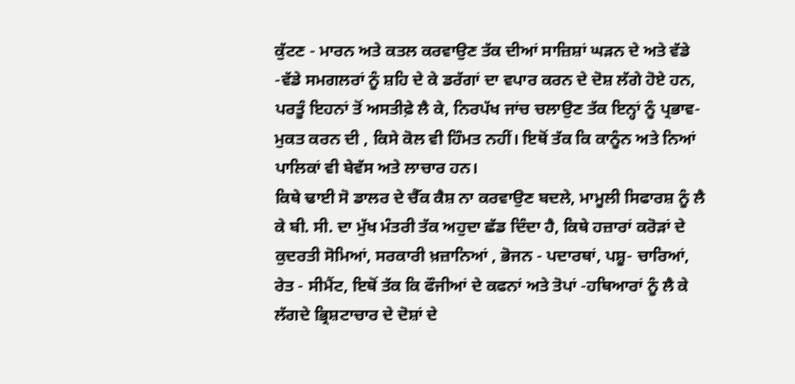ਕੁੱਟਣ - ਮਾਰਨ ਅਤੇ ਕਤਲ ਕਰਵਾਉਣ ਤੱਕ ਦੀਆਂ ਸਾਜ਼ਿਸ਼ਾਂ ਘੜਨ ਦੇ ਅਤੇ ਵੱਡੇ -ਵੱਡੇ ਸਮਗਲਰਾਂ ਨੂੰ ਸ਼ਹਿ ਦੇ ਕੇ ਡਰੱਗਾਂ ਦਾ ਵਪਾਰ ਕਰਨ ਦੇ ਦੋਸ਼ ਲੱਗੇ ਹੋਏ ਹਨ, ਪਰਤੂੰ ਇਹਨਾਂ ਤੋਂ ਅਸਤੀਫ਼ੇ ਲੈ ਕੇ, ਨਿਰਪੱਖ ਜਾਂਚ ਚਲਾਉਣ ਤੱਕ ਇਨ੍ਹਾਂ ਨੂੰ ਪ੍ਰਭਾਵ- ਮੁਕਤ ਕਰਨ ਦੀ , ਕਿਸੇ ਕੋਲ ਵੀ ਹਿੰਮਤ ਨਹੀਂ। ਇਥੋਂ ਤੱਕ ਕਿ ਕਾਨੂੰਨ ਅਤੇ ਨਿਆਂ ਪਾਲਿਕਾਂ ਵੀ ਬੇਵੱਸ ਅਤੇ ਲਾਚਾਰ ਹਨ।
ਕਿਥੇ ਢਾਈ ਸੋ ਡਾਲਰ ਦੇ ਚੈੱਕ ਕੈਸ਼ ਨਾ ਕਰਵਾਉਣ ਬਦਲੇ, ਮਾਮੂਲੀ ਸਿਫਾਰਸ਼ ਨੂੰ ਲੈ ਕੇ ਬੀ. ਸੀ. ਦਾ ਮੁੱਖ ਮੰਤਰੀ ਤੱਕ ਅਹੁਦਾ ਛੱਡ ਦਿੰਦਾ ਹੈ, ਕਿਥੇ ਹਜ਼ਾਰਾਂ ਕਰੋੜਾਂ ਦੇ ਕੁਦਰਤੀ ਸੋਮਿਆਂ, ਸਰਕਾਰੀ ਖ਼ਜ਼ਾਨਿਆਂ , ਭੋਜਨ - ਪਦਾਰਥਾਂ, ਪਸ਼ੂ- ਚਾਰਿਆਂ, ਰੇਤ - ਸੀਮੈਂਟ, ਇਥੋਂ ਤੱਕ ਕਿ ਫੌਜੀਆਂ ਦੇ ਕਫਨਾਂ ਅਤੇ ਤੋਪਾਂ -ਹਥਿਆਰਾਂ ਨੂੰ ਲੈ ਕੇ ਲੱਗਦੇ ਭ੍ਰਿਸ਼ਟਾਚਾਰ ਦੇ ਦੋਸ਼ਾਂ ਦੇ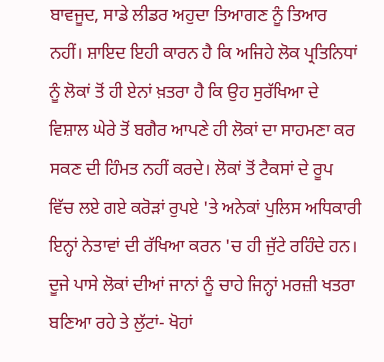ਬਾਵਜੂਦ, ਸਾਡੇ ਲੀਡਰ ਅਹੁਦਾ ਤਿਆਗਣ ਨੂੰ ਤਿਆਰ ਨਹੀਂ। ਸ਼ਾਇਦ ਇਹੀ ਕਾਰਨ ਹੈ ਕਿ ਅਜਿਹੇ ਲੋਕ ਪ੍ਰਤਿਨਿਧਾਂ ਨੂੰ ਲੋਕਾਂ ਤੋਂ ਹੀ ਏਨਾਂ ਖ਼ਤਰਾ ਹੈ ਕਿ ਉਹ ਸੁਰੱਖਿਆ ਦੇ ਵਿਸ਼ਾਲ ਘੇਰੇ ਤੋਂ ਬਗੈਰ ਆਪਣੇ ਹੀ ਲੋਕਾਂ ਦਾ ਸਾਹਮਣਾ ਕਰ ਸਕਣ ਦੀ ਹਿੰਮਤ ਨਹੀਂ ਕਰਦੇ। ਲੋਕਾਂ ਤੋਂ ਟੈਕਸਾਂ ਦੇ ਰੂਪ ਵਿੱਚ ਲਏ ਗਏ ਕਰੋੜਾਂ ਰੁਪਏ 'ਤੇ ਅਨੇਕਾਂ ਪੁਲਿਸ ਅਧਿਕਾਰੀ ਇਨ੍ਹਾਂ ਨੇਤਾਵਾਂ ਦੀ ਰੱਖਿਆ ਕਰਨ 'ਚ ਹੀ ਜੁੱਟੇ ਰਹਿੰਦੇ ਹਨ। ਦੂਜੇ ਪਾਸੇ ਲੋਕਾਂ ਦੀਆਂ ਜਾਨਾਂ ਨੂੰ ਚਾਹੇ ਜਿਨ੍ਹਾਂ ਮਰਜ਼ੀ ਖਤਰਾ ਬਣਿਆ ਰਹੇ ਤੇ ਲੁੱਟਾਂ- ਖੋਹਾਂ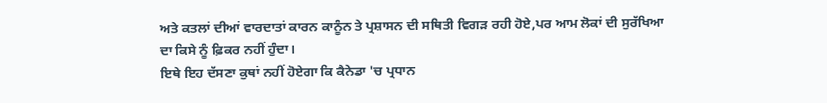ਅਤੇ ਕਤਲਾਂ ਦੀਆਂ ਵਾਰਦਾਤਾਂ ਕਾਰਨ ਕਾਨੂੰਨ ਤੇ ਪ੍ਰਸ਼ਾਸਨ ਦੀ ਸਥਿਤੀ ਵਿਗੜ ਰਹੀ ਹੋਏ,ਪਰ ਆਮ ਲੋਕਾਂ ਦੀ ਸੁਰੱਖਿਆ ਦਾ ਕਿਸੇ ਨੂੰ ਫ਼ਿਕਰ ਨਹੀਂ ਹੁੰਦਾ।
ਇਥੇ ਇਹ ਦੱਸਣਾ ਕੁਥਾਂ ਨਹੀਂ ਹੋਏਗਾ ਕਿ ਕੈਨੇਡਾ 'ਚ ਪ੍ਰਧਾਨ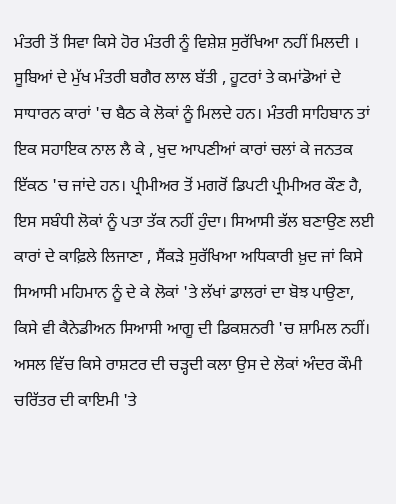ਮੰਤਰੀ ਤੋਂ ਸਿਵਾ ਕਿਸੇ ਹੋਰ ਮੰਤਰੀ ਨੂੰ ਵਿਸ਼ੇਸ਼ ਸੁਰੱਖਿਆ ਨਹੀਂ ਮਿਲਦੀ । ਸੂਬਿਆਂ ਦੇ ਮੁੱਖ ਮੰਤਰੀ ਬਗੈਰ ਲਾਲ ਬੱਤੀ , ਹੂਟਰਾਂ ਤੇ ਕਮਾਂਡੋਆਂ ਦੇ ਸਾਧਾਰਨ ਕਾਰਾਂ 'ਚ ਬੈਠ ਕੇ ਲੋਕਾਂ ਨੂੰ ਮਿਲਦੇ ਹਨ। ਮੰਤਰੀ ਸਾਹਿਬਾਨ ਤਾਂ ਇਕ ਸਹਾਇਕ ਨਾਲ ਲੈ ਕੇ , ਖੁਦ ਆਪਣੀਆਂ ਕਾਰਾਂ ਚਲਾਂ ਕੇ ਜਨਤਕ ਇੱਕਠ 'ਚ ਜਾਂਦੇ ਹਨ। ਪ੍ਰੀਮੀਅਰ ਤੋਂ ਮਗਰੋਂ ਡਿਪਟੀ ਪ੍ਰੀਮੀਅਰ ਕੌਣ ਹੈ, ਇਸ ਸਬੰਧੀ ਲੋਕਾਂ ਨੂੰ ਪਤਾ ਤੱਕ ਨਹੀਂ ਹੁੰਦਾ। ਸਿਆਸੀ ਭੱਲ ਬਣਾਉਣ ਲਈ ਕਾਰਾਂ ਦੇ ਕਾਫ਼ਿਲੇ ਲਿਜਾਣਾ , ਸੈਂਕੜੇ ਸੁਰੱਖਿਆ ਅਧਿਕਾਰੀ ਖ਼ੁਦ ਜਾਂ ਕਿਸੇ ਸਿਆਸੀ ਮਹਿਮਾਨ ਨੂੰ ਦੇ ਕੇ ਲੋਕਾਂ 'ਤੇ ਲੱਖਾਂ ਡਾਲਰਾਂ ਦਾ ਬੋਝ ਪਾਉਣਾ, ਕਿਸੇ ਵੀ ਕੈਨੇਡੀਅਨ ਸਿਆਸੀ ਆਗੂ ਦੀ ਡਿਕਸ਼ਨਰੀ 'ਚ ਸ਼ਾਮਿਲ ਨਹੀਂ।
ਅਸਲ ਵਿੱਚ ਕਿਸੇ ਰਾਸ਼ਟਰ ਦੀ ਚੜ੍ਹਦੀ ਕਲਾ ਉਸ ਦੇ ਲੋਕਾਂ ਅੰਦਰ ਕੌਮੀ ਚਰਿੱਤਰ ਦੀ ਕਾਇਮੀ 'ਤੇ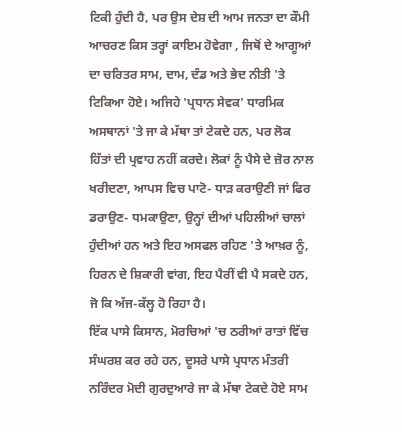ਟਿਕੀ ਹੁੰਦੀ ਹੈ, ਪਰ ਉਸ ਦੇਸ਼ ਦੀ ਆਮ ਜਨਤਾ ਦਾ ਕੌਮੀ ਆਚਰਣ ਕਿਸ ਤਰ੍ਹਾਂ ਕਾਇਮ ਹੋਵੇਗਾ , ਜਿਥੋਂ ਦੇ ਆਗੂਆਂ ਦਾ ਚਰਿਤਰ ਸਾਮ, ਦਾਮ, ਦੰਡ ਅਤੇ ਭੇਦ ਨੀਤੀ 'ਤੇ ਟਿਕਿਆ ਹੋਏ। ਅਜਿਹੇ 'ਪ੍ਰਧਾਨ ਸੇਵਕ' ਧਾਰਮਿਕ ਅਸਥਾਨਾਂ 'ਤੇ ਜਾ ਕੇ ਮੱਥਾ ਤਾਂ ਟੇਕਦੇ ਹਨ, ਪਰ ਲੋਕ ਹਿੱਤਾਂ ਦੀ ਪ੍ਰਵਾਹ ਨਹੀਂ ਕਰਦੇ। ਲੋਕਾਂ ਨੂੰ ਪੈਸੇ ਦੇ ਜ਼ੋਰ ਨਾਲ ਖਰੀਦਣਾ, ਆਪਸ ਵਿਚ ਪਾਟੋ- ਧਾੜ ਕਰਾਉਣੀ ਜਾਂ ਫਿਰ ਡਰਾਉਣ- ਧਮਕਾਉਣਾ, ਉਨ੍ਹਾਂ ਦੀਆਂ ਪਹਿਲੀਆਂ ਚਾਲਾਂ ਹੁੰਦੀਆਂ ਹਨ ਅਤੇ ਇਹ ਅਸਫਲ ਰਹਿਣ 'ਤੇ ਆਖ਼ਰ ਨੂੰ, ਹਿਰਨ ਦੇ ਸ਼ਿਕਾਰੀ ਵਾਂਗ, ਇਹ ਪੈਰੀਂ ਵੀ ਪੈ ਸਕਦੇ ਹਨ, ਜੋ ਕਿ ਅੱਜ-ਕੱਲ੍ਹ ਹੋ ਰਿਹਾ ਹੈ।
ਇੱਕ ਪਾਸੇ ਕਿਸਾਨ, ਮੋਰਚਿਆਂ 'ਚ ਠਰੀਆਂ ਰਾਤਾਂ ਵਿੱਚ ਸੰਘਰਸ਼ ਕਰ ਰਹੇ ਹਨ, ਦੂਸਰੇ ਪਾਸੇ ਪ੍ਰਧਾਨ ਮੰਤਰੀ ਨਰਿੰਦਰ ਮੋਦੀ ਗੁਰਦੁਆਰੇ ਜਾ ਕੇ ਮੱਥਾ ਟੇਕਦੇ ਹੋਏ ਸਾਮ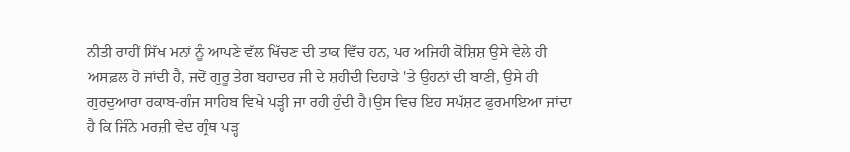ਨੀਤੀ ਰਾਹੀਂ ਸਿੱਖ ਮਨਾਂ ਨੂੰ ਆਪਣੇ ਵੱਲ ਖਿੱਚਣ ਦੀ ਤਾਕ ਵਿੱਚ ਹਨ, ਪਰ ਅਜਿਹੀ ਕੋਸ਼ਿਸ਼ ਉਸੇ ਵੇਲੇ ਹੀ ਅਸਫ਼ਲ ਹੋ ਜਾਂਦੀ ਹੈ, ਜਦੋਂ ਗੁਰੂ ਤੇਗ ਬਹਾਦਰ ਜੀ ਦੇ ਸ਼ਹੀਦੀ ਦਿਹਾੜੇ 'ਤੇ ਉਹਨਾਂ ਦੀ ਬਾਣੀ, ਉਸੇ ਹੀ ਗੁਰਦੁਆਰਾ ਰਕਾਬ-ਗੰਜ ਸਾਹਿਬ ਵਿਖੇ ਪੜ੍ਹੀ ਜਾ ਰਹੀ ਹੁੰਦੀ ਹੈ।ਉਸ ਵਿਚ ਇਹ ਸਪੱਸ਼ਟ ਫੁਰਮਾਇਆ ਜਾਂਦਾ ਹੈ ਕਿ ਜਿੰਨੇ ਮਰਜ਼ੀ ਵੇਦ ਗ੍ਰੰਥ ਪੜ੍ਹ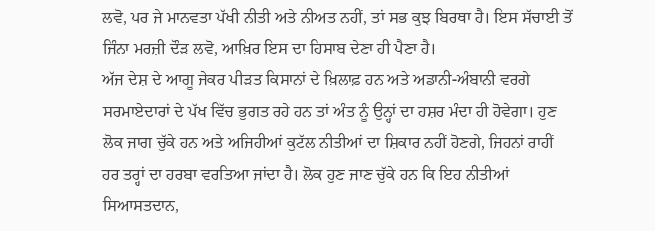ਲਵੋ, ਪਰ ਜੇ ਮਾਨਵਤਾ ਪੱਖੀ ਨੀਤੀ ਅਤੇ ਨੀਅਤ ਨਹੀਂ, ਤਾਂ ਸਭ ਕੁਝ ਬਿਰਥਾ ਹੈ। ਇਸ ਸੱਚਾਈ ਤੋਂ ਜਿੰਨਾ ਮਰਜ਼ੀ ਦੌੜ ਲਵੋ, ਆਖ਼ਿਰ ਇਸ ਦਾ ਹਿਸਾਬ ਦੇਣਾ ਹੀ ਪੈਣਾ ਹੈ।
ਅੱਜ ਦੇਸ਼ ਦੇ ਆਗੂ ਜੇਕਰ ਪੀੜਤ ਕਿਸਾਨਾਂ ਦੇ ਖ਼ਿਲਾਫ਼ ਹਨ ਅਤੇ ਅਡਾਨੀ-ਅੰਬਾਨੀ ਵਰਗੇ ਸਰਮਾਏਦਾਰਾਂ ਦੇ ਪੱਖ ਵਿੱਚ ਭੁਗਤ ਰਹੇ ਹਨ ਤਾਂ ਅੰਤ ਨੂੰ ਉਨ੍ਹਾਂ ਦਾ ਹਸ਼ਰ ਮੰਦਾ ਹੀ ਹੋਵੇਗਾ। ਹੁਣ ਲੋਕ ਜਾਗ ਚੁੱਕੇ ਹਨ ਅਤੇ ਅਜਿਹੀਆਂ ਕੁਟੱਲ ਨੀਤੀਆਂ ਦਾ ਸ਼ਿਕਾਰ ਨਹੀਂ ਹੋਣਗੇ, ਜਿਹਨਾਂ ਰਾਹੀਂ ਹਰ ਤਰ੍ਹਾਂ ਦਾ ਹਰਬਾ ਵਰਤਿਆ ਜਾਂਦਾ ਹੈ। ਲੋਕ ਹੁਣ ਜਾਣ ਚੁੱਕੇ ਹਨ ਕਿ ਇਹ ਨੀਤੀਆਂ ਸਿਆਸਤਦਾਨ,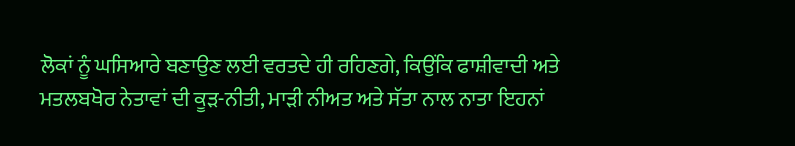ਲੋਕਾਂ ਨੂੰ ਘਸਿਆਰੇ ਬਣਾਉਣ ਲਈ ਵਰਤਦੇ ਹੀ ਰਹਿਣਗੇ, ਕਿਉਂਕਿ ਫਾਸ਼ੀਵਾਦੀ ਅਤੇ ਮਤਲਬਖੋਰ ਨੇਤਾਵਾਂ ਦੀ ਕੂੜ-ਨੀਤੀ, ਮਾੜੀ ਨੀਅਤ ਅਤੇ ਸੱਤਾ ਨਾਲ ਨਾਤਾ ਇਹਨਾਂ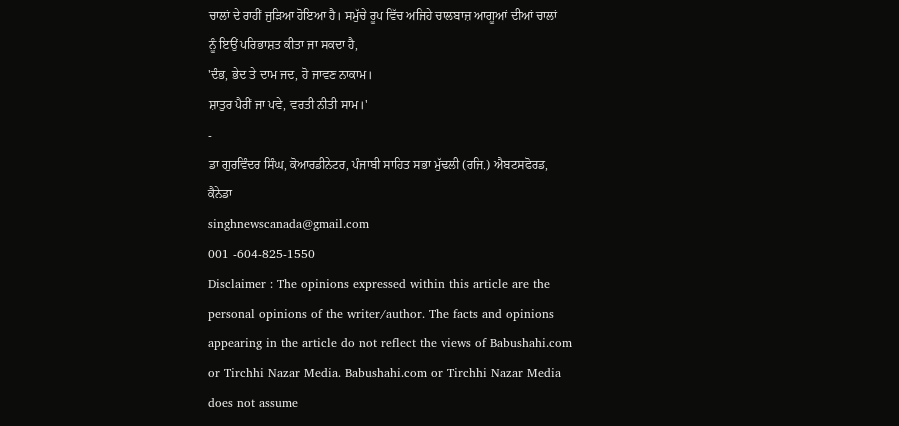ਚਾਲਾਂ ਦੇ ਰਾਹੀਂ ਜੁੜਿਆ ਹੋਇਆ ਹੈ। ਸਮੁੱਚੇ ਰੂਪ ਵਿੱਚ ਅਜਿਹੇ ਚਾਲਬਾਜ਼ ਆਗੂਆਂ ਦੀਆਂ ਚਾਲਾਂ ਨੂੰ ਇਉਂ ਪਰਿਭਾਸ਼ਤ ਕੀਤਾ ਜਾ ਸਕਦਾ ਹੈ,
'ਦੰਭ, ਭੇਦ ਤੇ ਦਾਮ ਜਦ, ਹੋ ਜਾਵਣ ਨਾਕਾਮ।
ਸ਼ਾਤੁਰ ਪੈਰੀਂ ਜਾ ਪਵੇ, ਵਰਤੀ ਨੀਤੀ ਸਾਮ।'
-
ਡਾ ਗੁਰਵਿੰਦਰ ਸਿੰਘ, ਕੋਆਰਡੀਨੇਟਰ, ਪੰਜਾਬੀ ਸਾਹਿਤ ਸਭਾ ਮੁੱਢਲੀ (ਰਜਿ.) ਐਬਟਸਫੋਰਡ, ਕੈਨੇਡਾ
singhnewscanada@gmail.com
001 -604-825-1550
Disclaimer : The opinions expressed within this article are the personal opinions of the writer/author. The facts and opinions appearing in the article do not reflect the views of Babushahi.com or Tirchhi Nazar Media. Babushahi.com or Tirchhi Nazar Media does not assume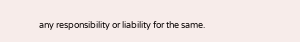any responsibility or liability for the same.